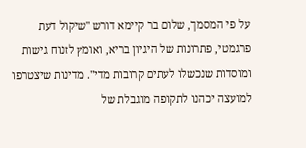על פי המסמך, שלום בר קיימא דורש "שיקול דעת פרגמטי, פתרונות של היגיון בריא, ואומץ לזנוח גישות ומוסדות שנכשלו לעתים קרובות מדי". מדינות שיצטרפו למועצה יכהנו לתקופה מוגבלת של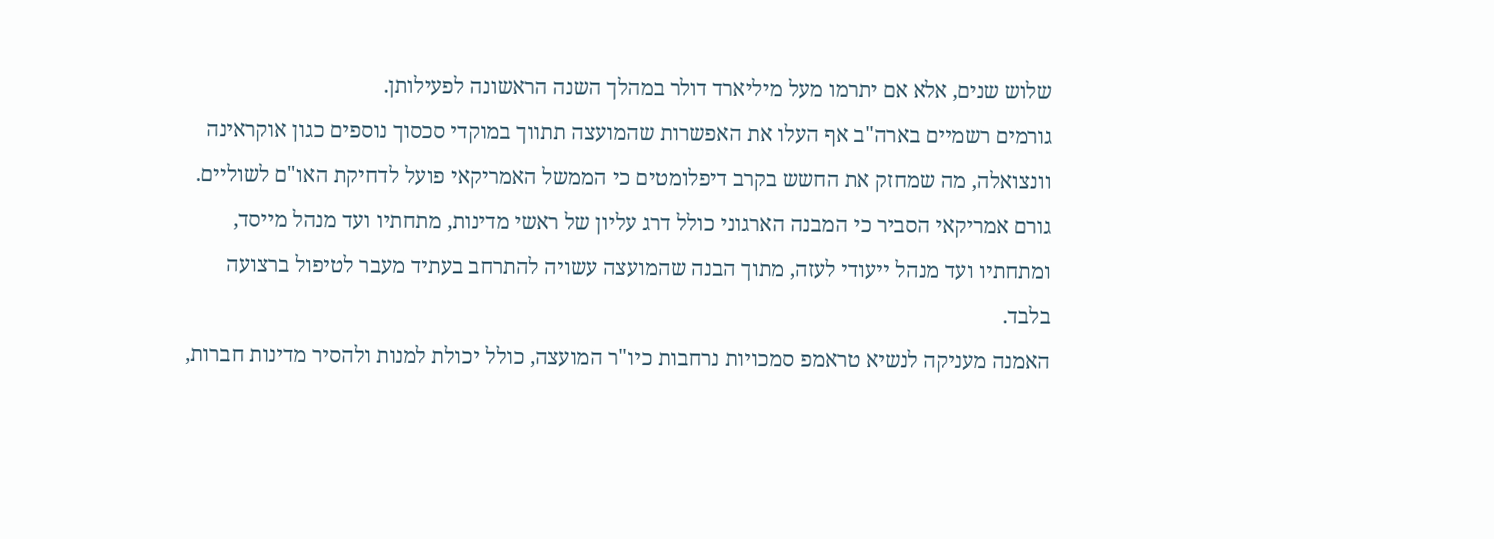שלוש שנים, אלא אם יתרמו מעל מיליארד דולר במהלך השנה הראשונה לפעילותן.
גורמים רשמיים בארה"ב אף העלו את האפשרות שהמועצה תתווך במוקדי סכסוך נוספים כגון אוקראינה וונצואלה, מה שמחזק את החשש בקרב דיפלומטים כי הממשל האמריקאי פועל לדחיקת האו"ם לשוליים. גורם אמריקאי הסביר כי המבנה הארגוני כולל דרג עליון של ראשי מדינות, מתחתיו ועד מנהל מייסד, ומתחתיו ועד מנהל ייעודי לעזה, מתוך הבנה שהמועצה עשויה להתרחב בעתיד מעבר לטיפול ברצועה בלבד.
האמנה מעניקה לנשיא טראמפ סמכויות נרחבות כיו"ר המועצה, כולל יכולת למנות ולהסיר מדינות חברות,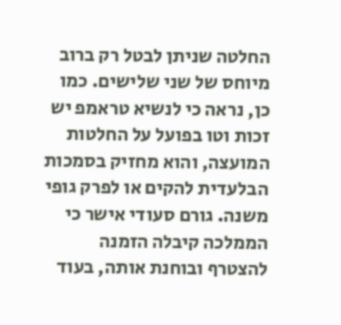החלטה שניתן לבטל רק ברוב מיוחס של שני שלישים. כמו כן, נראה כי לנשיא טראמפ יש זכות וטו בפועל על החלטות המועצה, והוא מחזיק בסמכות הבלעדית להקים או לפרק גופי משנה. גורם סעודי אישר כי הממלכה קיבלה הזמנה להצטרף ובוחנת אותה, בעוד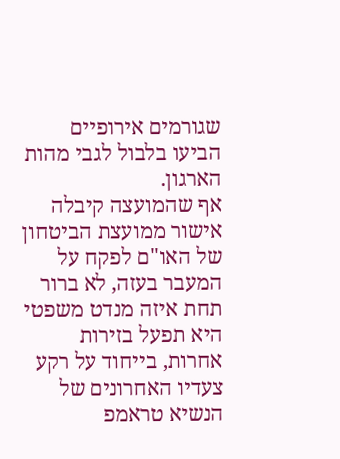שגורמים אירופיים הביעו בלבול לגבי מהות הארגון.
אף שהמועצה קיבלה אישור ממועצת הביטחון של האו"ם לפקח על המעבר בעזה, לא ברור תחת איזה מנדט משפטי היא תפעל בזירות אחרות, בייחוד על רקע צעדיו האחרונים של הנשיא טראמפ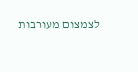לצמצום מעורבות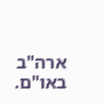ארה"ב באו"ם.